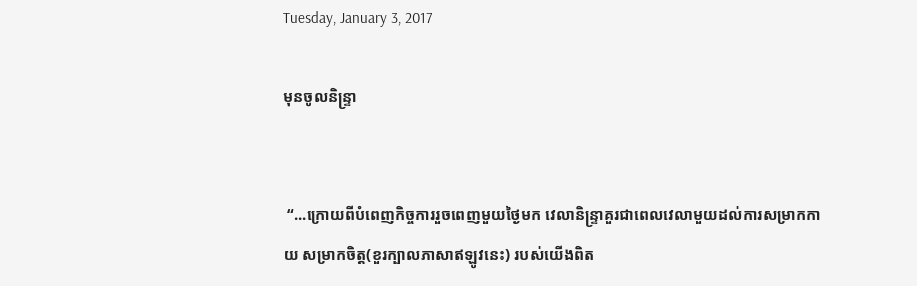Tuesday, January 3, 2017

មុនចូលនិន្ទ្រា


 “...ក្រោយពីបំពេញកិច្ចការរួចពេញមួយថ្ងៃមក វេលានិន្ទ្រាគួរជាពេលវេលាមួយដល់ការសម្រាកកាយ សម្រាកចិត្ត(ខួរក្បាលភាសាឥឡូវនេះ) របស់យើងពិត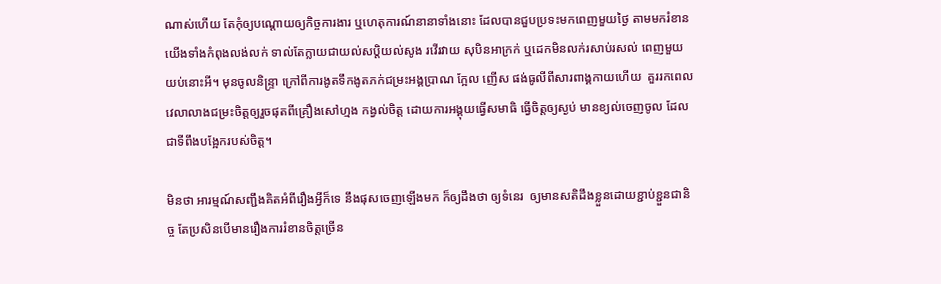ណាស់ហើយ តែកុំឲ្យបណ្ដោយឲ្យកិច្ចការងារ ឬហេតុការណ៍នានាទាំងនោះ ដែលបានជួបប្រទះមកពេញមួយថ្ងៃ តាមមករំខានយើងទាំងកំពុងលង់លក់ ទាល់តែក្លាយជាយល់សប្តិយល់សូង រវើរវាយ សុបិនអាក្រក់ ឬដេកមិនលក់រសាប់រសល់ ពេញមួយយប់នោះអី។ មុនចូលនិន្រ្ទា ក្រៅពីការងូតទឹកងូតភក់ជម្រះអង្គប្រាណ ក្អែល ញើស ផង់ធូលីពីសារពាង្គកាយហើយ  គួររកពេលវេលាលាងជម្រះចិត្តឲ្យរួចផុតពីគ្រឿងសៅហ្មង កង្វល់ចិត្ត ដោយការអង្គុយធ្វើសមាធិ ធ្វើចិត្តឲ្យស្ងប់ មានខ្យល់ចេញចូល ដែលជាទីពឹងបង្អែករបស់ចិត្ត។

មិនថា អារម្មណ៍សញ្ជឹងគិតអំពីរឿងអ្វីក៏ទេ នឹងផុសចេញឡើងមក ក៏ឲ្យដឹងថា ឲ្យទំនេរ  ឲ្យមានសតិដឹងខ្លួនដោយខ្ជាប់ខ្ជួនជានិច្ច តែប្រសិនបើមានរឿងការរំខានចិត្តច្រើន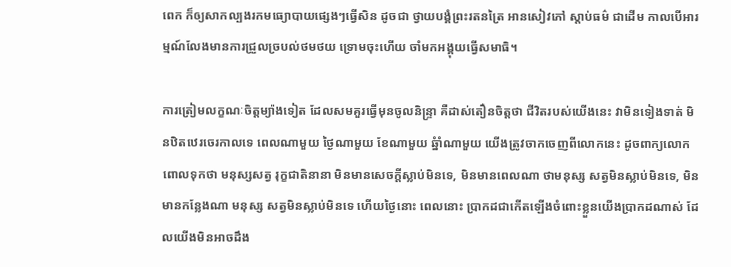ពេក ក៏ឲ្យសាកល្បងរកមធ្យោបាយផ្សេងៗធ្វើសិន ដូចជា ថ្វាយបង្គំព្រះរតនត្រៃ អានសៀវភៅ ស្តាប់ធម៌ ជាដើម កាលបើអារម្មណ៍លែងមានការជ្រួលច្របល់ថមថយ ទ្រោមចុះហើយ ចាំមកអង្គុយធ្វើសមាធិ។

ការត្រៀមលក្ខណៈចិត្តម្យ៉ាងទៀត ដែលសមគួរធ្វើមុនចូលនិន្ទ្រា គឺដាស់តឿនចិត្តថា ជីវិតរបស់យើងនេះ វាមិនទៀងទាត់ មិនឋិតឋេរចេរកាលទេ ពេលណាមួយ ថ្ងៃណាមួយ ខែណាមួយ ឆ្នំាំណាមួយ យើងត្រូវចាកចេញពីលោកនេះ ដូចពាក្យលោកពោលទុកថា មនុស្សសត្វ រុក្ខជាតិនានា មិនមានសេចក្ដីស្លាប់មិនទេ, មិនមានពេលណា ថាមនុស្ស សត្វមិនស្លាប់មិនទេ, មិនមានកន្លែងណា មនុស្ស សត្វមិនស្លាប់មិនទេ ហើយថ្ងៃនោះ ពេលនោះ ប្រាកដជាកើតឡើងចំពោះខ្លួនយើងប្រាកដណាស់ ដែលយើងមិនអាចដឹង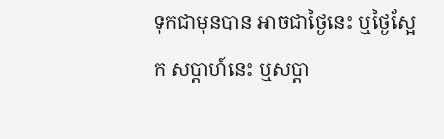ទុកជាមុនបាន អាចជាថ្ងៃនេះ ឬថ្ងៃស្អែក សប្ដាហ៍នេះ ឬសប្ដា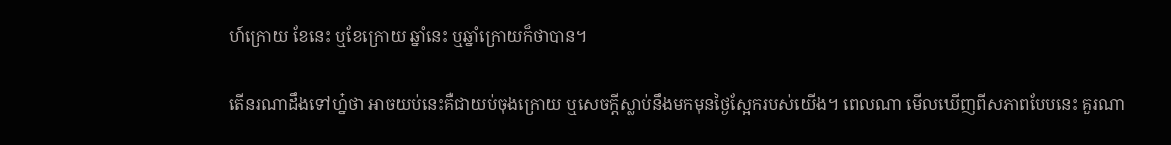ហ៍ក្រោយ ខែនេះ ឬខែក្រោយ ឆ្នាំនេះ ឬឆ្នាំក្រោយក៏ថាបាន។

តើនរណាដឹងទៅហ្ន៎ថា អាចយប់នេះគឺជាយប់ចុងក្រោយ ឬសេចក្ដីស្លាប់នឹងមកមុនថ្ងៃស្អែករបស់យើង។ ពេលណា មើលឃើញពីសភាពបែបនេះ គួរណា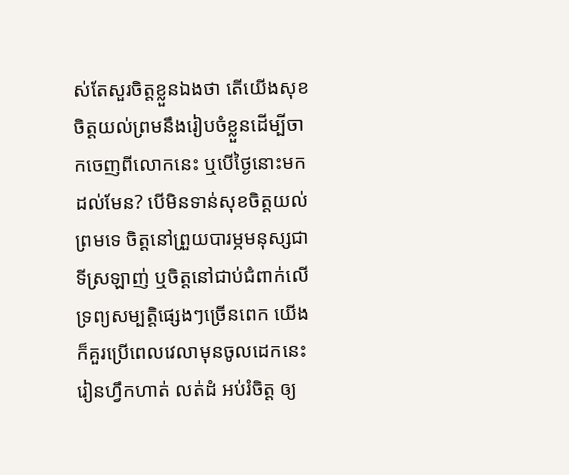ស់តែសួរចិត្តខ្លួនឯងថា តើយើងសុខចិត្តយល់ព្រមនឹងរៀបចំខ្លួនដើម្បីចាកចេញពីលោកនេះ ឬបើថ្ងៃនោះមកដល់មែន? បើមិនទាន់សុខចិត្តយល់ព្រមទេ ចិត្តនៅព្រួយបារម្ភមនុស្សជាទីស្រឡាញ់ ឬចិត្តនៅជាប់ជំពាក់លើទ្រព្យសម្បត្តិផ្សេងៗច្រើនពេក យើងក៏គួរប្រើពេលវេលាមុនចូលដេកនេះ រៀនហ្វឹកហាត់ លត់ដំ អប់រំចិត្ត ឲ្យ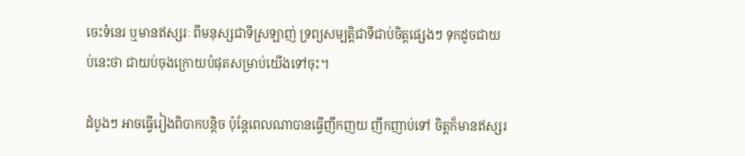ចេះទំនេរ ឬមានឥស្សរៈ ពីមនុស្សជាទីស្រឡាញ់ ទ្រព្យសម្បត្តិជាទីជាប់ចិត្តផ្សេងៗ ទុកដូចជាយប់នេះថា ជាយប់ចុងក្រោយបំផុតសម្រាប់យើងទៅចុះ។

ដំបូងៗ អាចធ្វើរៀងពិបាកបន្តិច ប៉ុន្តែពេលណាបានធ្វើញឹកញយ ញឹកញាប់ទៅ ចិត្តក៏មានឥស្សរ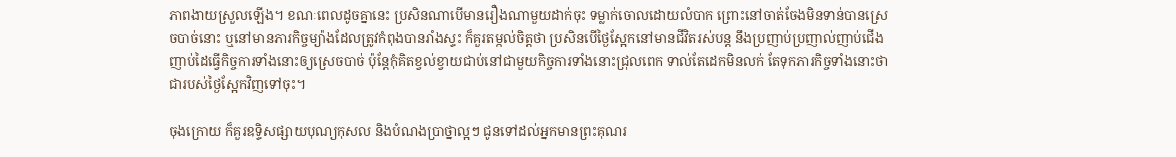ភាពងាយស្រួលឡើង។ ខណៈពេលដូចគ្នានេះ ប្រសិនណាបើមានរឿងណាមួយដាក់ចុះ ទម្លាក់ចោលដោយលំបាក ព្រោះនៅចាត់ចែងមិនទាន់បានស្រេចបាច់នោះ ឬនៅមានភារកិច្ចម្យ៉ាងដែលត្រូវកំពុងបានរាំងស្ទះ ក៏គួរតម្កល់ចិត្តថា ប្រសិនបើថ្ងៃស្អែកនៅមានជីវិតរស់បន្ត នឹងប្រញាប់ប្រញាល់ញាប់ជើងញាប់ដៃធ្វើកិច្ចការទាំងនោះឲ្យស្រេចបាច់ ប៉ុន្តែកុំគិតខ្វល់ខ្វាយជាប់នៅជាមួយកិច្ចការទាំងនោះជ្រុលពេក ទាល់តែដេកមិនលក់ តែទុកភារកិច្ចទាំងនោះថា ជារបស់ថ្ងៃស្អែកវិញទៅចុះ។

ចុងក្រោយ ក៏គួរឧទ្ទិសផ្សាយបុណ្យកុសល និងបំណងប្រាថ្នាល្អៗ ជូនទៅដល់អ្នកមានព្រះគុណរ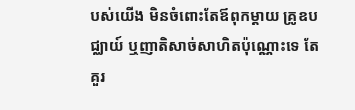បស់យើង មិនចំពោះតែឪពុកម្តាយ គ្រូឧបជ្ឈាយ៍ ឬញាតិសាច់សាហិតប៉ុណ្ណោះទេ តែគួរ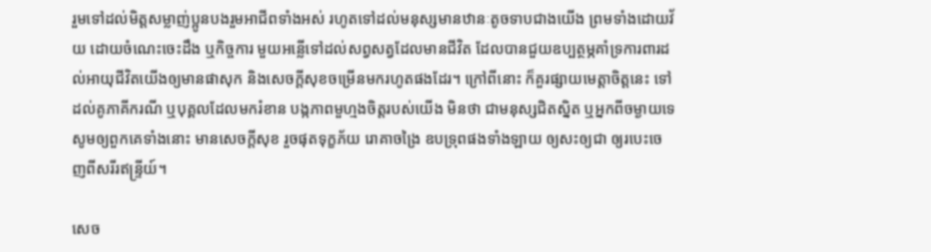រួមទៅដល់មិត្តសម្លាញ់ប្អូនបងរួមអាជីពទាំងអស់ រហូតទៅដល់មនុស្សមានឋានៈតូចទាបជាងយើង ព្រមទាំងដោយវ័យ ដោយចំណេះចេះដឹង ឬកិច្ចការ មួយអន្លើទៅដល់សព្វសត្វដែលមានជីវិត ដែលបានជួយឧប្បត្ថម្ភគាំទ្រការពារដល់អាយុជីវិតយើងឲ្យមានផាសុក និងសេចក្ដីសុខចម្រើនមករហូតផងដែរ។ ក្រៅពីនោះ ក៏គួរផ្សាយមេត្តាចិត្តនេះ ទៅដល់គូភាគីករណី ឬបុគ្គលដែលមករំខាន បង្កភាពមួហ្មងចិត្តរបស់យើង មិនថា ជាមនុស្សជិតស្និត ឬអ្នកពីចម្ងាយទេ សូមឲ្យពួកគេទាំងនោះ មានសេចក្ដីសុខ រួចផុតទុក្ខភ័យ រោគាចង្រៃ ឧបទ្រុពផងទាំងឡាយ ឲ្យសះឲ្យជា ឲ្យរបេះចេញពីសរីរឥន្ទ្រីយ៍។

សេច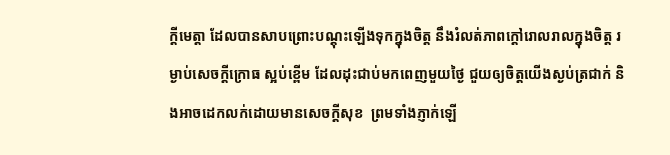ក្ដីមេត្តា ដែលបានសាបព្រោះបណ្ដុះឡើងទុកក្នុងចិត្ត នឹងរំលត់ភាពក្ដៅរោលរាលក្នុងចិត្ត រម្ងាប់សេចក្ដីក្រោធ ស្អប់ខ្ពើម ដែលដុះជាប់មកពេញមួយថ្ងៃ ជួយឲ្យចិត្តយើងស្ងប់ត្រជាក់ និងអាចដេកលក់ដោយមានសេចក្ដីសុខ  ព្រមទាំងភ្ញាក់ឡើ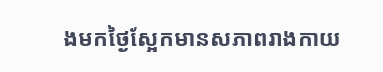ងមកថ្ងៃស្អែកមានសភាពរាងកាយ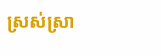ស្រស់ស្រា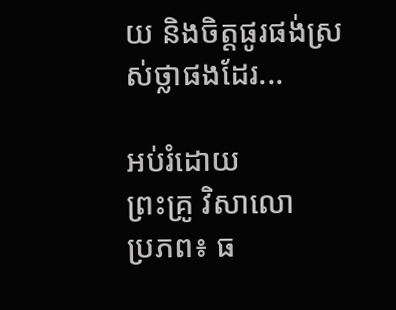យ និងចិត្តផូរផង់ស្រស់ថ្លាផងដែរ...

អប់រំដោយ
ព្រះគ្រូ វិសាលោ
ប្រភព៖ ធ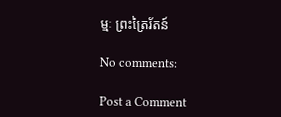ម្មៈ ព្រះត្រៃរ័តន៍

No comments:

Post a Comment